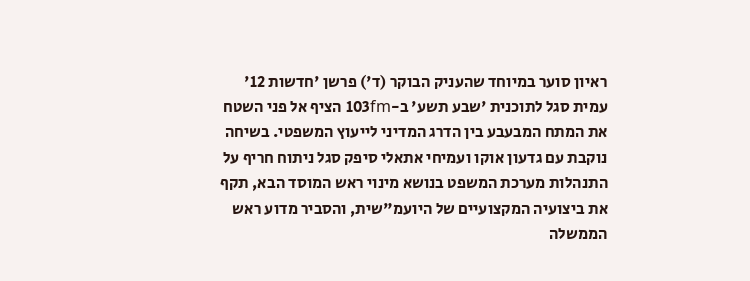ראיון סוער במיוחד שהעניק הבוקר (ד') פרשן 'חדשות 12' עמית סגל לתוכנית 'שבע תשע' ב-103fm הציף אל פני השטח את המתח המבעבע בין הדרג המדיני לייעוץ המשפטי. בשיחה נוקבת עם גדעון אוקו ועמיחי אתאלי סיפק סגל ניתוח חריף על התנהלות מערכת המשפט בנושא מינוי ראש המוסד הבא, תקף את ביצועיה המקצועיים של היועמ"שית, והסביר מדוע ראש הממשלה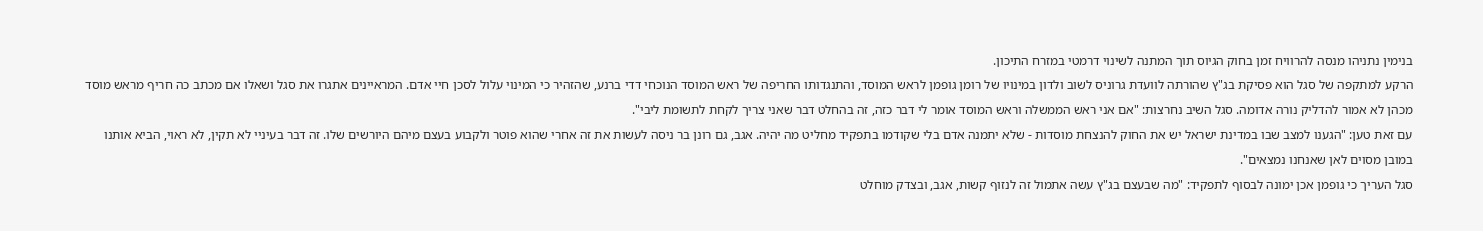בנימין נתניהו מנסה להרוויח זמן בחוק הגיוס תוך המתנה לשינוי דרמטי במזרח התיכון.
הרקע למתקפה של סגל הוא פסיקת בג"ץ שהורתה לוועדת גרוניס לשוב ולדון במינויו של רומן גופמן לראש המוסד, והתנגדותו החריפה של ראש המוסד הנוכחי דדי ברנע, שהזהיר כי המינוי עלול לסכן חיי אדם. המראיינים אתגרו את סגל ושאלו אם מכתב כה חריף מראש מוסד מכהן לא אמור להדליק נורה אדומה. סגל השיב נחרצות: "אם אני ראש הממשלה וראש המוסד אומר לי דבר כזה, זה בהחלט דבר שאני צריך לקחת לתשומת ליבי".
עם זאת טען: "הגענו למצב שבו במדינת ישראל יש את החוק להנצחת מוסדות - שלא יתמנה אדם בלי שקודמו בתפקיד מחליט מה יהיה. אגב, גם רונן בר ניסה לעשות את זה אחרי שהוא פוטר ולקבוע בעצם מיהם היורשים שלו. זה דבר בעיניי לא תקין, לא ראוי, הביא אותנו במובן מסוים לאן שאנחנו נמצאים".
סגל העריך כי גופמן אכן ימונה לבסוף לתפקיד: "מה שבעצם בג"ץ עשה אתמול זה לנזוף קשות, אגב, ובצדק מוחלט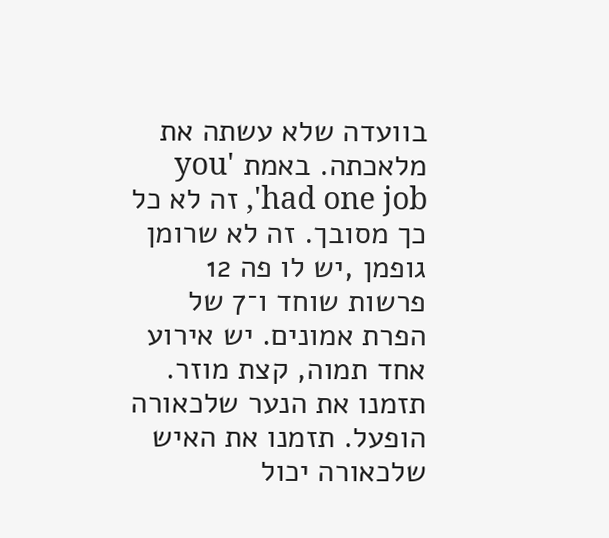בוועדה שלא עשתה את מלאכתה. באמת 'you had one job', זה לא כל כך מסובך. זה לא שרומן גופמן ,יש לו פה 12 פרשות שוחד ו־7 של הפרת אמונים. יש אירוע אחד תמוה, קצת מוזר. תזמנו את הנער שלכאורה הופעל. תזמנו את האיש שלכאורה יכול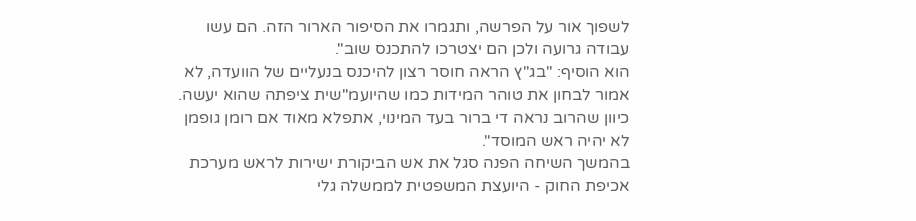לשפוך אור על הפרשה, ותגמרו את הסיפור הארור הזה. הם עשו עבודה גרועה ולכן הם יצטרכו להתכנס שוב".
הוא הוסיף: "בג"ץ הראה חוסר רצון להיכנס בנעליים של הוועדה, לא אמור לבחון את טוהר המידות כמו שהיועמ"שית ציפתה שהוא יעשה. כיוון שהרוב נראה די ברור בעד המינוי, אתפלא מאוד אם רומן גופמן לא יהיה ראש המוסד".
בהמשך השיחה הפנה סגל את אש הביקורת ישירות לראש מערכת אכיפת החוק - היועצת המשפטית לממשלה גלי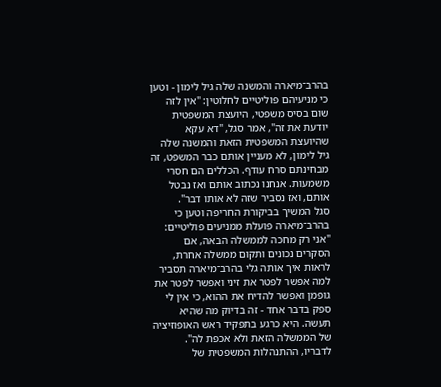בהרב־מיארה והמשנה שלה גיל לימון - וטען כי מניעיהם פוליטיים לחלוטין: "אין לזה שום בסיס משפטי, היועצת המשפטית יודעת את זה", אמר סגל, "דא עקא שהיועצת המשפטית הזאת והמשנה שלה גיל לימון, לא מעניין אותם כבר המשפט, זה מבחינתם סרח עודף. הכללים הם חסרי משמעות. אנחנו נכתוב אותם ואז נבטל אותם, ואז נסביר שזה לא אותו דבר".
סגל המשיך בביקורת החריפה וטען כי בהרב־מיארה פועלת ממניעים פוליטיים: "אני רק מחכה לממשלה הבאה, אם הסקרים נכונים ותקום ממשלה אחרת, לראות איך אותה גלי בהרב־מיארה תסביר למה אפשר לפטר את זיני ואפשר לפטר את גופמן ואפשר להדיח את ההוא, כי אין לי ספק בדבר אחד - זה בדיוק מה שהיא תעשה. היא כרגע בתפקיד ראש האופוזיציה של הממשלה הזאת ולא אכפת לה".
לדבריו, ההתנהלות המשפטית של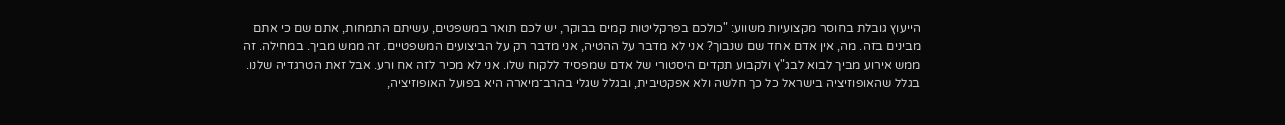הייעוץ גובלת בחוסר מקצועיות משווע: "כולכם בפרקליטות קמים בבוקר, יש לכם תואר במשפטים, עשיתם התמחות, אתם שם כי אתם מבינים בזה. מה, אין אדם אחד שם שנבוך? אני לא מדבר על ההטיה, אני מדבר רק על הביצועים המשפטיים. זה ממש מביך. במחילה. זה ממש אירוע מביך לבוא לבג"ץ ולקבוע תקדים היסטורי של אדם שמפסיד ללקוח שלו. אני לא מכיר לזה אח ורע. אבל זאת הטרגדיה שלנו. בגלל שהאופוזיציה בישראל כל כך חלשה ולא אפקטיבית, ובגלל שגלי בהרב־מיארה היא בפועל האופוזיציה,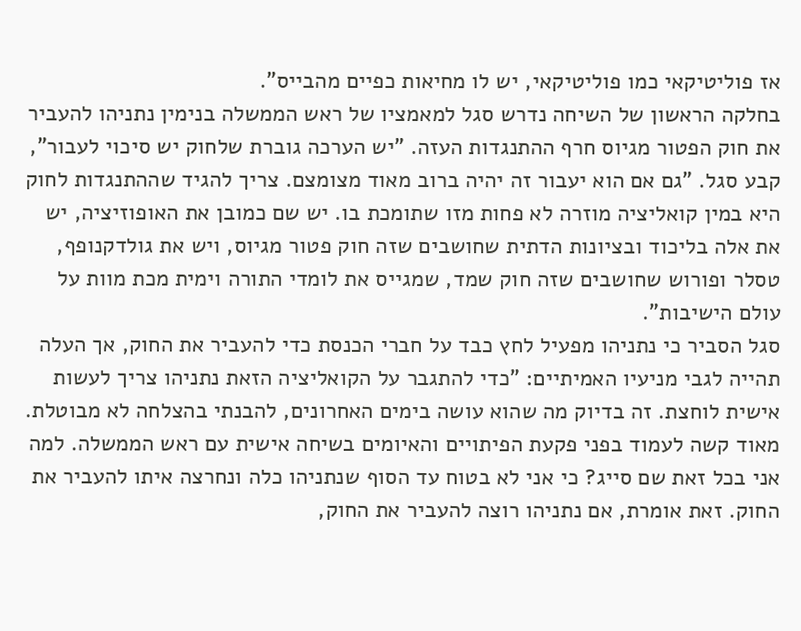אז פוליטיקאי כמו פוליטיקאי, יש לו מחיאות כפיים מהבייס".
בחלקה הראשון של השיחה נדרש סגל למאמציו של ראש הממשלה בנימין נתניהו להעביר את חוק הפטור מגיוס חרף ההתנגדות העזה. "יש הערכה גוברת שלחוק יש סיכוי לעבור", קבע סגל. "גם אם הוא יעבור זה יהיה ברוב מאוד מצומצם. צריך להגיד שההתנגדות לחוק היא במין קואליציה מוזרה לא פחות מזו שתומכת בו. יש שם כמובן את האופוזיציה, יש את אלה בליכוד ובציונות הדתית שחושבים שזה חוק פטור מגיוס, ויש את גולדקנופף, טסלר ופורוש שחושבים שזה חוק שמד, שמגייס את לומדי התורה וימית מכת מוות על עולם הישיבות".
סגל הסביר כי נתניהו מפעיל לחץ כבד על חברי הכנסת כדי להעביר את החוק, אך העלה תהייה לגבי מניעיו האמיתיים: "כדי להתגבר על הקואליציה הזאת נתניהו צריך לעשות אישית לוחצת. זה בדיוק מה שהוא עושה בימים האחרונים, להבנתי בהצלחה לא מבוטלת. מאוד קשה לעמוד בפני פקעת הפיתויים והאיומים בשיחה אישית עם ראש הממשלה. למה אני בכל זאת שם סייג? כי אני לא בטוח עד הסוף שנתניהו כלה ונחרצה איתו להעביר את החוק. זאת אומרת, אם נתניהו רוצה להעביר את החוק,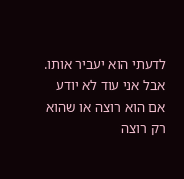לדעתי הוא יעביר אותו. אבל אני עוד לא יודע אם הוא רוצה או שהוא רק רוצה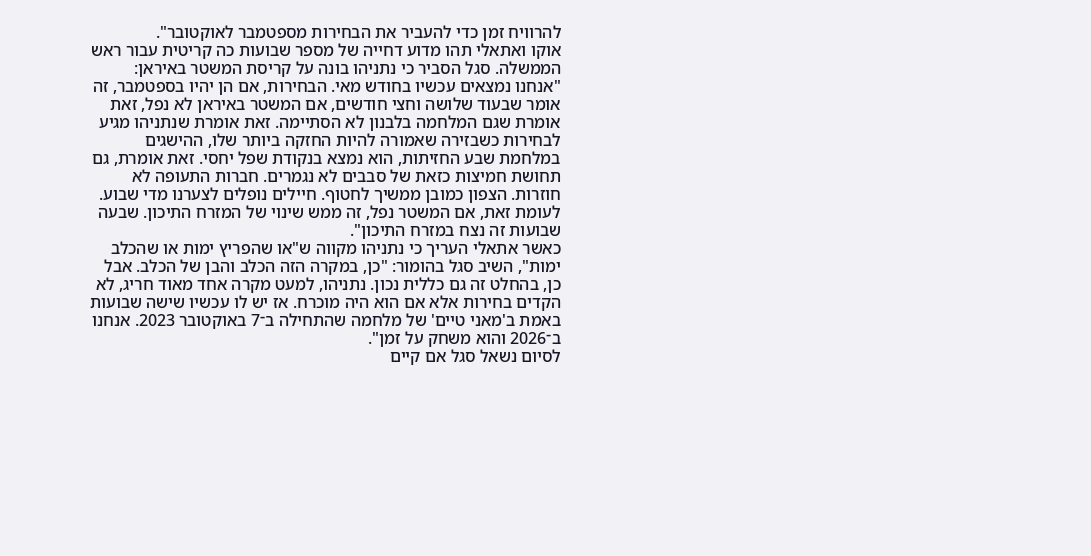להרוויח זמן כדי להעביר את הבחירות מספטמבר לאוקטובר".
אוקו ואתאלי תהו מדוע דחייה של מספר שבועות כה קריטית עבור ראש הממשלה. סגל הסביר כי נתניהו בונה על קריסת המשטר באיראן: "אנחנו נמצאים עכשיו בחודש מאי. הבחירות, אם הן יהיו בספטמבר, זה אומר שבעוד שלושה וחצי חודשים, אם המשטר באיראן לא נפל, זאת אומרת שגם המלחמה בלבנון לא הסתיימה. זאת אומרת שנתניהו מגיע לבחירות כשבזירה שאמורה להיות החזקה ביותר שלו, ההישגים במלחמת שבע החזיתות, הוא נמצא בנקודת שפל יחסי. זאת אומרת, גם תחושת חמיצות כזאת של סבבים לא נגמרים. חברות התעופה לא חוזרות. הצפון כמובן ממשיך לחטוף. חיילים נופלים לצערנו מדי שבוע. לעומת זאת, אם המשטר נפל, זה ממש שינוי של המזרח התיכון. שבעה שבועות זה נצח במזרח התיכון".
כאשר אתאלי העריך כי נתניהו מקווה ש"או שהפריץ ימות או שהכלב ימות", השיב סגל בהומור: "כן, במקרה הזה הכלב והבן של הכלב. אבל כן, בהחלט זה גם כללית נכון. נתניהו, למעט מקרה אחד מאוד חריג, לא הקדים בחירות אלא אם הוא היה מוכרח. אז יש לו עכשיו שישה שבועות באמת ב'מאני טיים' של מלחמה שהתחילה ב־7 באוקטובר 2023. אנחנו ב־2026 והוא משחק על זמן".
לסיום נשאל סגל אם קיים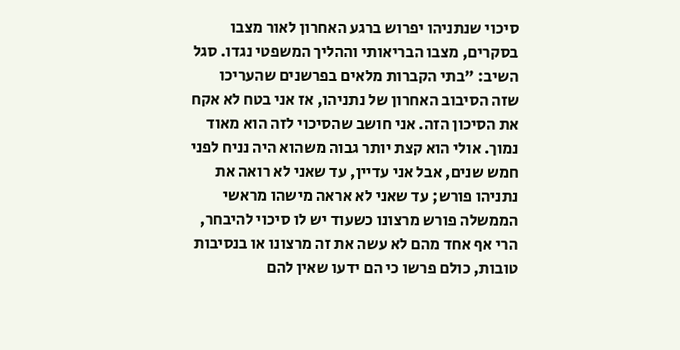סיכוי שנתניהו יפרוש ברגע האחרון לאור מצבו בסקרים, מצבו הבריאותי וההליך המשפטי נגדו. סגל השיב: "בתי הקברות מלאים בפרשנים שהעריכו שזה הסיבוב האחרון של נתניהו, אז אני בטח לא אקח את הסיכון הזה. אני חושב שהסיכוי לזה הוא מאוד נמוך. אולי הוא קצת יותר גבוה משהוא היה נניח לפני חמש שנים, אבל אני עדיין, עד שאני לא רואה את נתניהו פורש; עד שאני לא אראה מישהו מראשי הממשלה פורש מרצונו כשעוד יש לו סיכוי להיבחר, הרי אף אחד מהם לא עשה את זה מרצונו או בנסיבות טובות, כולם פרשו כי הם ידעו שאין להם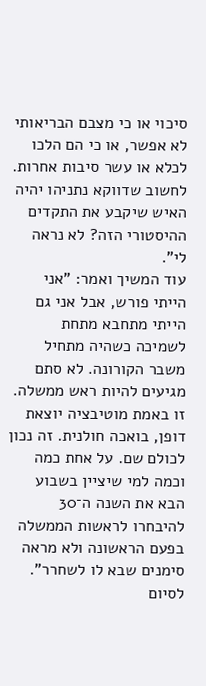סיכוי או כי מצבם הבריאותי לא אפשר, או כי הם הלכו לכלא או עשר סיבות אחרות. לחשוב שדווקא נתניהו יהיה האיש שיקבע את התקדים ההיסטורי הזה? לא נראה לי".
עוד המשיך ואמר: "אני הייתי פורש, אבל אני גם הייתי מתחבא מתחת לשמיכה כשהיה מתחיל משבר הקורונה. לא סתם מגיעים להיות ראש ממשלה. זו באמת מוטיבציה יוצאת דופן, בואכה חולנית. זה נכון לכולם שם. על אחת כמה וכמה למי שיציין בשבוע הבא את השנה ה־30 להיבחרו לראשות הממשלה בפעם הראשונה ולא מראה סימנים שבא לו לשחרר".
לסיום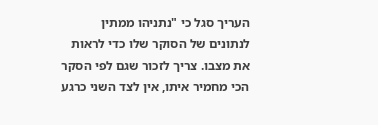העריך סגל כי "נתניהו ממתין לנתונים של הסוקר שלו כדי לראות את מצבו. צריך לזכור שגם לפי הסקר הכי מחמיר איתו, אין לצד השני כרגע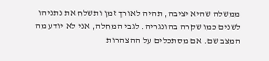ממשלה שהיא יציבה, תהיה לאורך זמן ותשלח את נתניהו לשנים כמו שקרה בהונגריה. לגבי המחלה, אני לא יודע מה המצב שם. אם מסתכלים על ההצהרות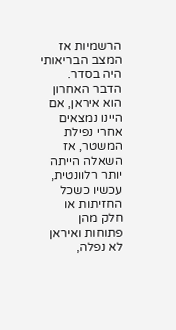הרשמיות אז המצב הבריאותי היה בסדר. הדבר האחרון הוא איראן, אם היינו נמצאים אחרי נפילת המשטר, אז השאלה הייתה יותר רלוונטית, עכשיו כשכל החזיתות או חלק מהן פתוחות ואיראן לא נפלה,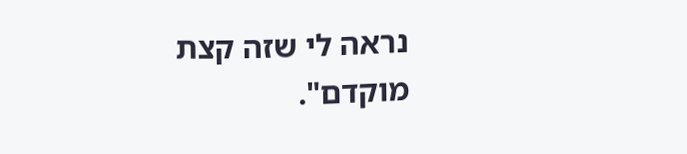נראה לי שזה קצת מוקדם".